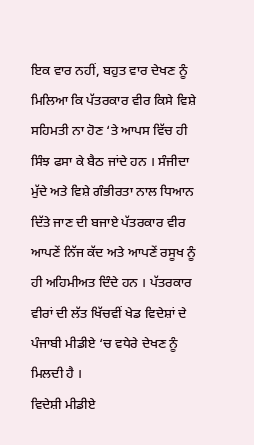ਇਕ ਵਾਰ ਨਹੀਂ, ਬਹੁਤ ਵਾਰ ਦੇਖਣ ਨੂੰ ਮਿਲਿਆ ਕਿ ਪੱਤਰਕਾਰ ਵੀਰ ਕਿਸੇ ਵਿਸ਼ੇ ਸਹਿਮਤੀ ਨਾ ਹੋਣ ‘ਤੇ ਆਪਸ ਵਿੱਚ ਹੀ ਸਿੰਝ ਫਸਾ ਕੇ ਬੈਠ ਜਾਂਦੇ ਹਨ । ਸੰਜੀਦਾ ਮੁੱਦੇ ਅਤੇ ਵਿਸ਼ੇ ਗੰਭੀਰਤਾ ਨਾਲ ਧਿਆਨ ਦਿੱਤੇ ਜਾਣ ਦੀ ਬਜਾਏ ਪੱਤਰਕਾਰ ਵੀਰ ਆਪਣੇਂ ਨਿੱਜ ਕੱਦ ਅਤੇ ਆਪਣੇਂ ਰਸੂਖ ਨੂੰ ਹੀ ਅਹਿਮੀਅਤ ਦਿੰਦੇ ਹਨ । ਪੱਤਰਕਾਰ ਵੀਰਾਂ ਦੀ ਲੱਤ ਖਿੱਚਵੀਂ ਖੇਡ ਵਿਦੇਸ਼ਾਂ ਦੇ ਪੰਜਾਬੀ ਮੀਡੀਏ ‘ਚ ਵਧੇਰੇ ਦੇਖਣ ਨੂੰ ਮਿਲਦੀ ਹੈ ।
ਵਿਦੇਸ਼ੀ ਮੀਡੀਏ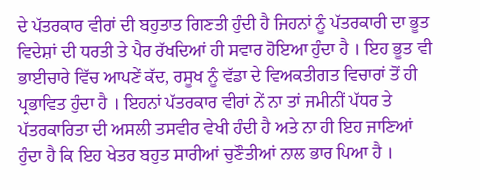ਦੇ ਪੱਤਰਕਾਰ ਵੀਰਾਂ ਦੀ ਬਹੁਤਾਤ ਗਿਣਤੀ ਹੁੰਦੀ ਹੈ ਜਿਹਨਾਂ ਨੂੰ ਪੱਤਰਕਾਰੀ ਦਾ ਭੂਤ ਵਿਦੇਸ਼ਾਂ ਦੀ ਧਰਤੀ ਤੇ ਪੈਰ ਰੱਖਦਿਆਂ ਹੀ ਸਵਾਰ ਹੋਇਆ ਹੁੰਦਾ ਹੈ । ਇਹ ਭੂਤ ਵੀ ਭਾਈਚਾਰੇ ਵਿੱਚ ਆਪਣੇਂ ਕੱਦ, ਰਸੂਖ ਨੂੰ ਵੱਡਾ ਦੇ ਵਿਅਕਤੀਗਤ ਵਿਚਾਰਾਂ ਤੋਂ ਹੀ ਪ੍ਰਭਾਵਿਤ ਹੁੰਦਾ ਹੈ । ਇਹਨਾਂ ਪੱਤਰਕਾਰ ਵੀਰਾਂ ਨੇਂ ਨਾ ਤਾਂ ਜਮੀਨੀਂ ਪੱਧਰ ਤੇ ਪੱਤਰਕਾਰਿਤਾ ਦੀ ਅਸਲੀ ਤਸਵੀਰ ਵੇਖੀ ਹੰਦੀ ਹੈ ਅਤੇ ਨਾ ਹੀ ਇਹ ਜਾਣਿਆਂ ਹੁੰਦਾ ਹੈ ਕਿ ਇਹ ਖੇਤਰ ਬਹੁਤ ਸਾਰੀਆਂ ਚੁਣੌਤੀਆਂ ਨਾਲ ਭਾਰ ਪਿਆ ਹੈ ।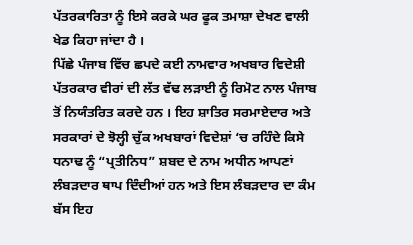ਪੱਤਰਕਾਰਿਤਾ ਨੂੰ ਇਸੇ ਕਰਕੇ ਘਰ ਫੂਕ ਤਮਾਸ਼ਾ ਦੇਖਣ ਵਾਲੀ ਖੇਡ ਕਿਹਾ ਜਾਂਦਾ ਹੈ ।
ਪਿੱਛੇ ਪੰਜਾਬ ਵਿੱਚ ਛਪਦੇ ਕਈ ਨਾਮਵਾਰ ਅਖਬਾਰ ਵਿਦੇਸ਼ੀ ਪੱਤਰਕਾਰ ਵੀਰਾਂ ਦੀ ਲੱਤ ਵੱਢ ਲੜਾਈ ਨੂੰ ਰਿਮੋਟ ਨਾਲ ਪੰਜਾਬ ਤੋਂ ਨਿਯੰਤਰਿਤ ਕਰਦੇ ਹਨ । ਇਹ ਸ਼ਾਤਿਰ ਸਰਮਾਏਦਾਰ ਅਤੇ ਸਰਕਾਰਾਂ ਦੇ ਝੋਲ੍ਹੀ ਚੁੱਕ ਅਖਬਾਰਾਂ ਵਿਦੇਸ਼ਾਂ ‘ਚ ਰਹਿੰਦੇ ਕਿਸੇ ਧਨਾਢ ਨੂੰ “ਪ੍ਰਤੀਨਿਧ” ਸ਼ਬਦ ਦੇ ਨਾਮ ਅਧੀਨ ਆਪਣਾਂ ਲੰਬੜਦਾਰ ਥਾਪ ਦਿੰਦੀਆਂ ਹਨ ਅਤੇ ਇਸ ਲੰਬੜਦਾਰ ਦਾ ਕੰਮ ਬੱਸ ਇਹ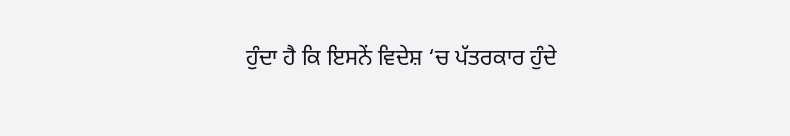ਹੁੰਦਾ ਹੈ ਕਿ ਇਸਨੇਂ ਵਿਦੇਸ਼ ‘ਚ ਪੱਤਰਕਾਰ ਹੁੰਦੇ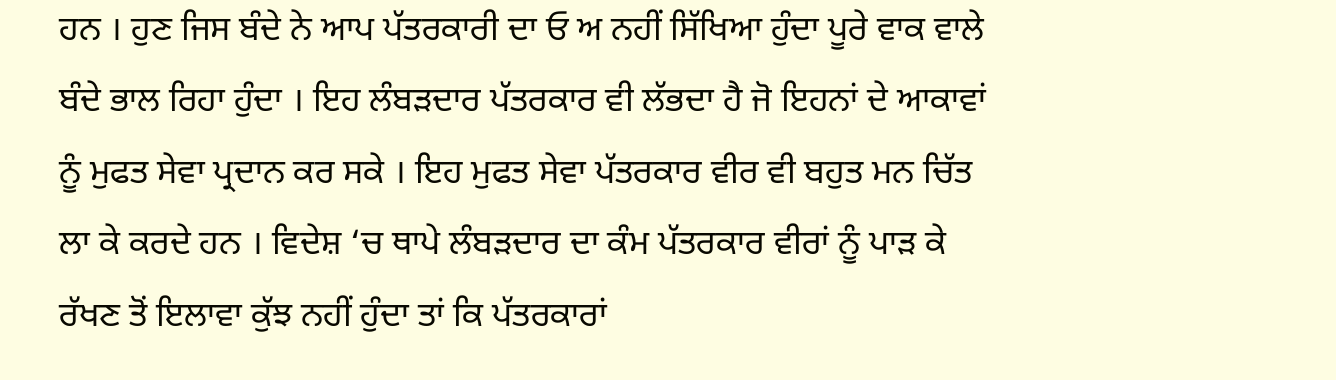ਹਨ । ਹੁਣ ਜਿਸ ਬੰਦੇ ਨੇ ਆਪ ਪੱਤਰਕਾਰੀ ਦਾ ਓ ਅ ਨਹੀਂ ਸਿੱਖਿਆ ਹੁੰਦਾ ਪੂਰੇ ਵਾਕ ਵਾਲੇ ਬੰਦੇ ਭਾਲ ਰਿਹਾ ਹੁੰਦਾ । ਇਹ ਲੰਬੜਦਾਰ ਪੱਤਰਕਾਰ ਵੀ ਲੱਭਦਾ ਹੈ ਜੋ ਇਹਨਾਂ ਦੇ ਆਕਾਵਾਂ ਨੂੰ ਮੁਫਤ ਸੇਵਾ ਪ੍ਰਦਾਨ ਕਰ ਸਕੇ । ਇਹ ਮੁਫਤ ਸੇਵਾ ਪੱਤਰਕਾਰ ਵੀਰ ਵੀ ਬਹੁਤ ਮਨ ਚਿੱਤ ਲਾ ਕੇ ਕਰਦੇ ਹਨ । ਵਿਦੇਸ਼ ‘ਚ ਥਾਪੇ ਲੰਬੜਦਾਰ ਦਾ ਕੰਮ ਪੱਤਰਕਾਰ ਵੀਰਾਂ ਨੂੰ ਪਾੜ ਕੇ ਰੱਖਣ ਤੋਂ ਇਲਾਵਾ ਕੁੱਝ ਨਹੀਂ ਹੁੰਦਾ ਤਾਂ ਕਿ ਪੱਤਰਕਾਰਾਂ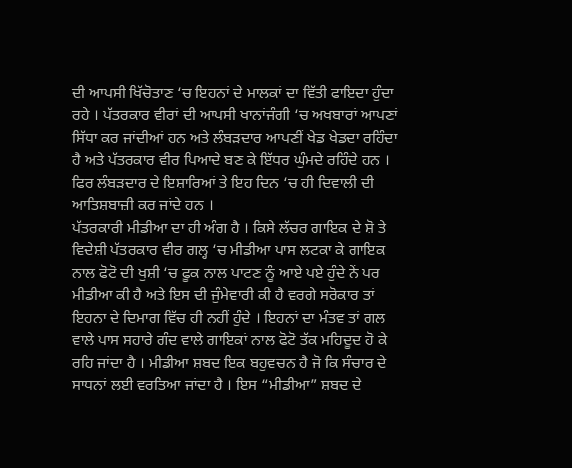ਦੀ ਆਪਸੀ ਖਿੱਚੋਤਾਣ ‘ਚ ਇਹਨਾਂ ਦੇ ਮਾਲਕਾਂ ਦਾ ਵਿੱਤੀ ਫਾਇਦਾ ਹੁੰਦਾ ਰਹੇ । ਪੱਤਰਕਾਰ ਵੀਰਾਂ ਦੀ ਆਪਸੀ ਖਾਨਾਂਜੰਗੀ ‘ਚ ਅਖਬਾਰਾਂ ਆਪਣਾਂ ਸਿੱਧਾ ਕਰ ਜਾਂਦੀਆਂ ਹਨ ਅਤੇ ਲੰਬੜਦਾਰ ਆਪਣੀਂ ਖੇਡ ਖੇਡਦਾ ਰਹਿੰਦਾ ਹੈ ਅਤੇ ਪੱਤਰਕਾਰ ਵੀਰ ਪਿਆਦੇ ਬਣ ਕੇ ਇੱਧਰ ਘੁੰਮਦੇ ਰਹਿੰਦੇ ਹਨ । ਫਿਰ ਲੰਬੜਦਾਰ ਦੇ ਇਸ਼ਾਰਿਆਂ ਤੇ ਇਹ ਦਿਨ ‘ਚ ਹੀ ਦਿਵਾਲੀ ਦੀ ਆਤਿਸ਼ਬਾਜ਼ੀ ਕਰ ਜਾਂਦੇ ਹਨ ।
ਪੱਤਰਕਾਰੀ ਮੀਡੀਆ ਦਾ ਹੀ ਅੰਗ ਹੈ । ਕਿਸੇ ਲੱਚਰ ਗਾਇਕ ਦੇ ਸ਼ੋ ਤੇ ਵਿਦੇਸ਼ੀ ਪੱਤਰਕਾਰ ਵੀਰ ਗਲ੍ਹ ‘ਚ ਮੀਡੀਆ ਪਾਸ ਲਟਕਾ ਕੇ ਗਾਇਕ ਨਾਲ ਫੋਟੋ ਦੀ ਖੁਸ਼ੀ ‘ਚ ਫੂਕ ਨਾਲ ਪਾਟਣ ਨੂੰ ਆਏ ਪਏ ਹੁੰਦੇ ਨੇਂ ਪਰ ਮੀਡੀਆ ਕੀ ਹੈ ਅਤੇ ਇਸ ਦੀ ਜੁੰਮੇਵਾਰੀ ਕੀ ਹੈ ਵਰਗੇ ਸਰੋਕਾਰ ਤਾਂ ਇਹਨਾ ਦੇ ਦਿਮਾਗ ਵਿੱਚ ਹੀ ਨਹੀਂ ਹੁੰਦੇ । ਇਹਨਾਂ ਦਾ ਮੰਤਵ ਤਾਂ ਗਲ ਵਾਲੇ ਪਾਸ ਸਹਾਰੇ ਗੰਦ ਵਾਲੇ ਗਾਇਕਾਂ ਨਾਲ ਫੋਟੋ ਤੱਕ ਮਹਿਦੂਦ ਹੋ ਕੇ ਰਹਿ ਜਾਂਦਾ ਹੈ । ਮੀਡੀਆ ਸ਼ਬਦ ਇਕ ਬਹੁਵਚਨ ਹੈ ਜੋ ਕਿ ਸੰਚਾਰ ਦੇ ਸਾਧਨਾਂ ਲਈ ਵਰਤਿਆ ਜਾਂਦਾ ਹੈ । ਇਸ “ਮੀਡੀਆ” ਸ਼ਬਦ ਦੇ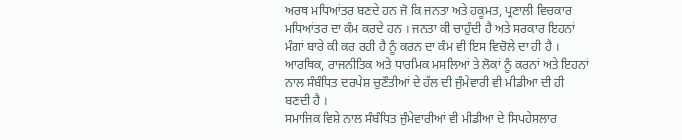ਅਰਥ ਮਧਿਆਂਤਰ ਬਣਦੇ ਹਨ ਜੋ ਕਿ ਜਨਤਾ ਅਤੇ ਹਕੂਮਤ, ਪ੍ਰਣਾਲੀ ਵਿਚਕਾਰ ਮਧਿਆਂਤਰ ਦਾ ਕੰਮ ਕਰਦੇ ਹਨ । ਜਨਤਾ ਕੀ ਚਾਹੁੰਦੀ ਹੈ ਅਤੇ ਸਰਕਾਰ ਇਹਨਾਂ ਮੰਗਾਂ ਬਾਰੇ ਕੀ ਕਰ ਰਹੀ ਹੈ ਨੂੰ ਕਰਨ ਦਾ ਕੰਮ ਵੀ ਇਸ ਵਿਚੋਲੇ ਦਾ ਹੀ ਹੈ । ਆਰਥਿਕ, ਰਾਜਨੀਤਿਕ ਅਤੇ ਧਾਰਮਿਕ ਮਸਲਿਆਂ ਤੇ ਲੋਕਾਂ ਨੂੰ ਕਰਨਾਂ ਅਤੇ ਇਹਨਾਂ ਨਾਲ ਸੰਬੰਧਿਤ ਦਰਪੇਸ਼ ਚੁਣੌਤੀਆਂ ਦੇ ਹੱਲ ਦੀ ਜੁੰਮੇਵਾਰੀ ਵੀ ਮੀਡੀਆ ਦੀ ਹੀ ਬਣਦੀ ਹੈ ।
ਸਮਾਜਿਕ ਵਿਸ਼ੇ ਨਾਲ ਸੰਬੰਧਿਤ ਜੁੰਮੇਵਾਰੀਆਂ ਵੀ ਮੀਡੀਆ ਦੇ ਸਿਪਹੇਸਲਾਰ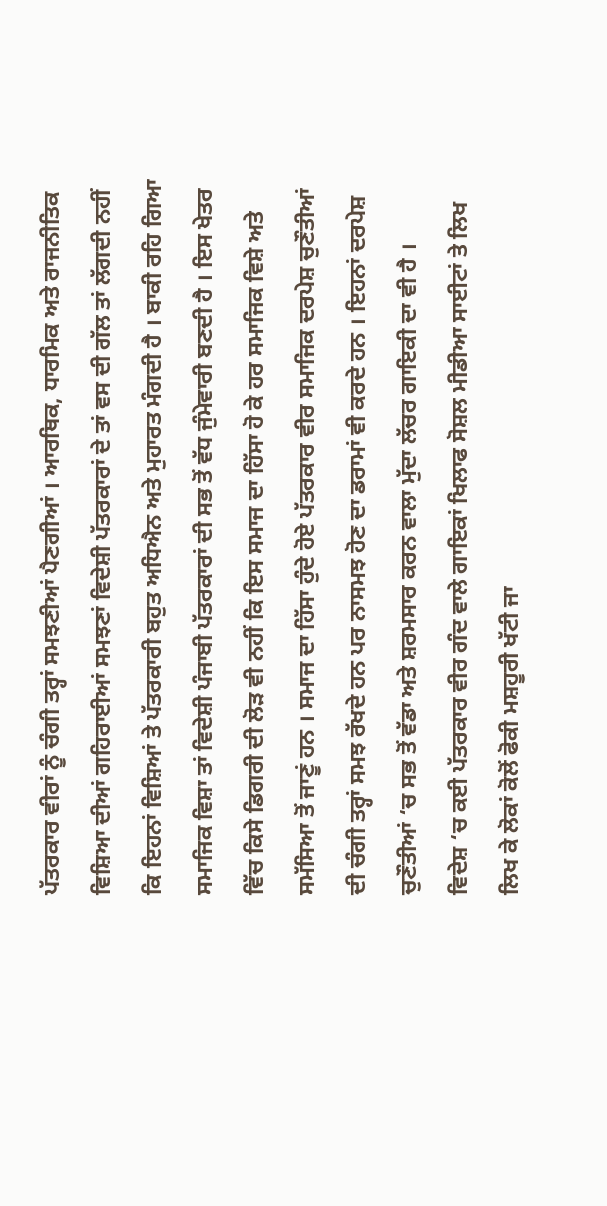ਪੱਤਰਕਾਰ ਵੀਰਾਂ ਨੂੰ ਚੰਗੀ ਤਰ੍ਹਾਂ ਸਮਝਣੀਆਂ ਪੈਣਗੀਆਂ । ਆਰਥਿਕ, ਧਾਰਮਿਕ ਅਤੇ ਰਾਜਨੀਤਿਕ ਵਿਸ਼ਿਆ ਦੀਆਂ ਗਹਿਰਾਈਆਂ ਸਮਝਣਾਂ ਵਿਦੇਸ਼ੀ ਪੱਤਰਕਾਰਾਂ ਦੇ ਤਾਂ ਵਸ ਦੀ ਗੱਲ ਤਾਂ ਲੱਗਦੀ ਨਹੀਂ ਕਿ ਇਹਨਾਂ ਵਿਸ਼ਿਆਂ ਤੇ ਪੱਤਰਕਾਰੀ ਬਹੁਤ ਅਧਿਐਨ ਅਤੇ ਮੁਹਾਰਤ ਮੰਗਦੀ ਹੈ । ਬਾਕੀ ਰਹਿ ਗਿਆ ਸਮਾਜਿਕ ਵਿਸ਼ਾ ਤਾਂ ਵਿਦੇਸ਼ੀ ਪੰਜਾਬੀ ਪੱਤਰਕਾਰਾਂ ਦੀ ਸਭ ਤੋਂ ਵੱਧ ਜੁੰਮੇਵਾਰੀ ਬਣਦੀ ਹੈ । ਇਸ ਖੇਤਰ ਵਿੱਚ ਕਿਸੇ ਡਿਗਰੀ ਦੀ ਲੋੜ ਵੀ ਨਹੀਂ ਕਿ ਇਸ ਸਮਾਜ ਦਾ ਹਿੱਸਾ ਹੋ ਕੇ ਹਰ ਸਮਾਜਿਕ ਵਿਸ਼ੇ ਅਤੇ ਸਮੱਸਿਆ ਤੋਂ ਜਾਣੂਂ ਹਨ । ਸਮਾਜ ਦਾ ਹਿੱਸਾ ਹੁੰਦੇ ਹੋਏ ਪੱਤਰਕਾਰ ਵੀਰ ਸਮਾਜਿਕ ਦਰਪੇਸ਼ ਚੁਣੌਤੀਆਂ ਦੀ ਚੰਗੀ ਤਰ੍ਹਾਂ ਸਮਝ ਰੱਖਦੇ ਹਨ ਪਰ ਨਾਸਮਝ ਹੋਣ ਦਾ ਡਰਾਮਾਂ ਵੀ ਕਰਦੇ ਹਨ । ਇਹਨਾਂ ਦਰਪੇਸ਼ ਚੁਣੌਤੀਆਂ ‘ਚ ਸਭ ਤੋਂ ਵੱਡਾ ਅਤੇ ਸ਼ਰਮਸਾਰ ਕਰਨ ਵਾਲਾ ਮੁੱਦਾ ਲੱਚਰ ਗਾਇਕੀ ਦਾ ਵੀ ਹੈ ।
ਵਿਦੇਸ਼ ‘ਚ ਕਈ ਪੱਤਰਕਾਰ ਵੀਰ ਗੰਦ ਵਾਲੇ ਗਾਇਕਾਂ ਖਿਲਾਫ ਸੋਸ਼ਲ ਮੀਡੀਆ ਸਾਈਟਾਂ ਤੇ ਲਿਖ ਲਿਖ ਕੇ ਲੋਕਾਂ ਕੋਲੋਂ ਫੋਕੀ ਮਸ਼ਹੂਰੀ ਖੱਟੀ ਜਾ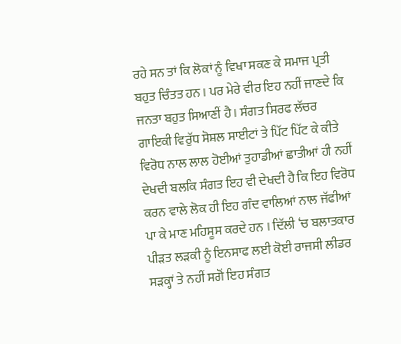ਰਹੇ ਸਨ ਤਾਂ ਕਿ ਲੋਕਾਂ ਨੂੰ ਵਿਖਾ ਸਕਣ ਕੇ ਸਮਾਜ ਪ੍ਰਤੀ ਬਹੁਤ ਚਿੰਤਤ ਹਨ । ਪਰ ਮੇਰੇ ਵੀਰ ਇਹ ਨਹੀਂ ਜਾਣਦੇ ਕਿ ਜਨਤਾ ਬਹੁਤ ਸਿਆਣੀਂ ਹੈ । ਸੰਗਤ ਸਿਰਫ ਲੱਚਰ ਗਾਇਕੀ ਵਿਰੁੱਧ ਸੋਸ਼ਲ ਸਾਈਟਾਂ ਤੇ ਪਿੱਟ ਪਿੱਟ ਕੇ ਕੀਤੇ ਵਿਰੋਧ ਨਾਲ ਲਾਲ ਹੋਈਆਂ ਤੁਹਾਡੀਆਂ ਛਾਤੀਆਂ ਹੀ ਨਹੀਂ ਦੇਖਦੀ ਬਲਕਿ ਸੰਗਤ ਇਹ ਵੀ ਦੇਖਦੀ ਹੈ ਕਿ ਇਹ ਵਿਰੋਧ ਕਰਨ ਵਾਲੇ ਲੋਕ ਹੀ ਇਹ ਗੰਦ ਵਾਲਿਆਂ ਨਾਲ ਜੱਫੀਆਂ ਪਾ ਕੇ ਮਾਣ ਮਹਿਸੂਸ ਕਰਦੇ ਹਨ । ਦਿੱਲੀ ‘ਚ ਬਲਾਤਕਾਰ ਪੀੜਤ ਲੜਕੀ ਨੂੰ ਇਨਸਾਫ ਲਈ ਕੋਈ ਰਾਜਸੀ ਲੀਡਰ ਸੜਕ੍ਹਾਂ ਤੇ ਨਹੀਂ ਸਗੋਂ ਇਹ ਸੰਗਤ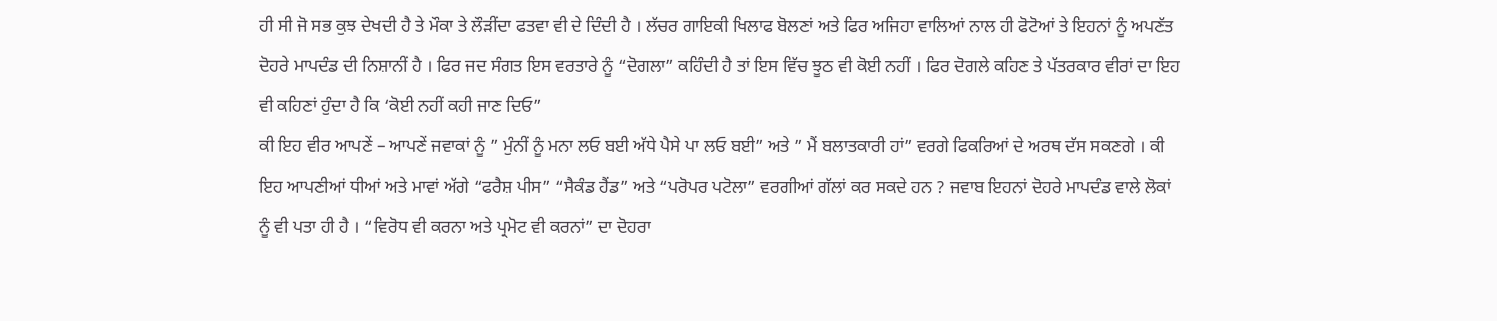ਹੀ ਸੀ ਜੋ ਸਭ ਕੁਝ ਦੇਖਦੀ ਹੈ ਤੇ ਮੌਕਾ ਤੇ ਲੌੜੀਂਦਾ ਫਤਵਾ ਵੀ ਦੇ ਦਿੰਦੀ ਹੈ । ਲੱਚਰ ਗਾਇਕੀ ਖਿਲਾਫ ਬੋਲਣਾਂ ਅਤੇ ਫਿਰ ਅਜਿਹਾ ਵਾਲਿਆਂ ਨਾਲ ਹੀ ਫੋਟੋਆਂ ਤੇ ਇਹਨਾਂ ਨੂੰ ਅਪਣੱਤ ਦੋਹਰੇ ਮਾਪਦੰਡ ਦੀ ਨਿਸ਼ਾਨੀਂ ਹੈ । ਫਿਰ ਜਦ ਸੰਗਤ ਇਸ ਵਰਤਾਰੇ ਨੂੰ “ਦੋਗਲਾ” ਕਹਿੰਦੀ ਹੈ ਤਾਂ ਇਸ ਵਿੱਚ ਝੂਠ ਵੀ ਕੋਈ ਨਹੀਂ । ਫਿਰ ਦੋਗਲੇ ਕਹਿਣ ਤੇ ਪੱਤਰਕਾਰ ਵੀਰਾਂ ਦਾ ਇਹ ਵੀ ਕਹਿਣਾਂ ਹੁੰਦਾ ਹੈ ਕਿ ‘ਕੋਈ ਨਹੀਂ ਕਹੀ ਜਾਣ ਦਿਓ”
ਕੀ ਇਹ ਵੀਰ ਆਪਣੇਂ – ਆਪਣੇਂ ਜਵਾਕਾਂ ਨੂੰ ” ਮੁੰਨੀਂ ਨੂੰ ਮਨਾ ਲਓ ਬਈ ਅੱਧੇ ਪੈਸੇ ਪਾ ਲਓ ਬਈ” ਅਤੇ ” ਮੈਂ ਬਲਾਤਕਾਰੀ ਹਾਂ” ਵਰਗੇ ਫਿਕਰਿਆਂ ਦੇ ਅਰਥ ਦੱਸ ਸਕਣਗੇ । ਕੀ ਇਹ ਆਪਣੀਆਂ ਧੀਆਂ ਅਤੇ ਮਾਵਾਂ ਅੱਗੇ “ਫਰੈਸ਼ ਪੀਸ” “ਸੈਕੰਡ ਹੈਂਡ” ਅਤੇ “ਪਰੋਪਰ ਪਟੋਲਾ” ਵਰਗੀਆਂ ਗੱਲਾਂ ਕਰ ਸਕਦੇ ਹਨ ? ਜਵਾਬ ਇਹਨਾਂ ਦੋਹਰੇ ਮਾਪਦੰਡ ਵਾਲੇ ਲੋਕਾਂ ਨੂੰ ਵੀ ਪਤਾ ਹੀ ਹੈ । “ਵਿਰੋਧ ਵੀ ਕਰਨਾ ਅਤੇ ਪ੍ਰਮੋਟ ਵੀ ਕਰਨਾਂ” ਦਾ ਦੋਹਰਾ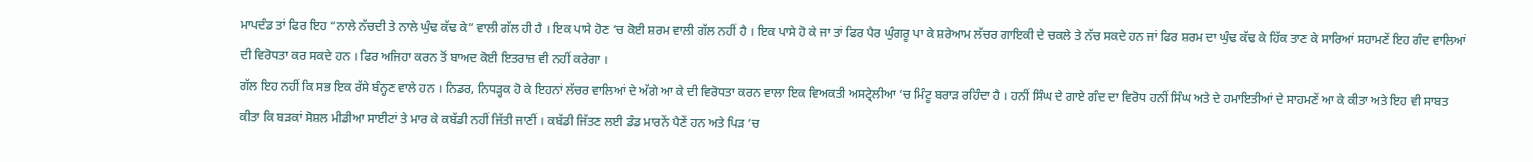ਮਾਪਦੰਡ ਤਾਂ ਫਿਰ ਇਹ “ਨਾਲੇ ਨੱਚਦੀ ਤੇ ਨਾਲੇ ਘੁੰਢ ਕੱਢ ਕੇ” ਵਾਲੀ ਗੱਲ ਹੀ ਹੈ । ਇਕ ਪਾਸੇ ਹੋਣ ‘ਚ ਕੋਈ ਸ਼ਰਮ ਵਾਲੀ ਗੱਲ ਨਹੀਂ ਹੈ । ਇਕ ਪਾਸੇ ਹੋ ਕੇ ਜਾ ਤਾਂ ਫਿਰ ਪੈਰ ਘੁੰਗਰੂ ਪਾ ਕੇ ਸ਼ਰੇਆਮ ਲੱਚਰ ਗਾਇਕੀ ਦੇ ਚਕਲੇ ਤੇ ਨੱਚ ਸਕਦੇ ਹਨ ਜਾਂ ਫਿਰ ਸ਼ਰਮ ਦਾ ਘੁੰਢ ਕੱਢ ਕੇ ਹਿੱਕ ਤਾਣ ਕੇ ਸਾਰਿਆਂ ਸਹਾਮਣੇਂ ਇਹ ਗੰਦ ਵਾਲਿਆਂ ਦੀ ਵਿਰੋਧਤਾ ਕਰ ਸਕਦੇ ਹਨ । ਫਿਰ ਅਜਿਹਾ ਕਰਨ ਤੋਂ ਬਾਅਦ ਕੋਈ ਇਤਰਾਜ਼ ਵੀ ਨਹੀਂ ਕਰੇਗਾ ।
ਗੱਲ ਇਹ ਨਹੀਂ ਕਿ ਸਭ ਇਕ ਰੱਸੇ ਬੰਨ੍ਹਣ ਵਾਲੇ ਹਨ । ਨਿਡਰ, ਨਿਧੜ੍ਹਕ ਹੋ ਕੇ ਇਹਨਾਂ ਲੱਚਰ ਵਾਲਿਆਂ ਦੇ ਅੱਗੇ ਆ ਕੇ ਦੀ ਵਿਰੋਧਤਾ ਕਰਨ ਵਾਲਾ ਇਕ ਵਿਅਕਤੀ ਅਸਟ੍ਰੇਲੀਆ ‘ਚ ਮਿੰਟੂ ਬਰਾੜ ਰਹਿੰਦਾ ਹੈ । ਹਨੀਂ ਸਿੰਘ ਦੇ ਗਾਏ ਗੰਦ ਦਾ ਵਿਰੋਧ ਹਨੀਂ ਸਿੰਘ ਅਤੇ ਦੇ ਹਮਾਇਤੀਆਂ ਦੇ ਸਾਹਮਣੇਂ ਆ ਕੇ ਕੀਤਾ ਅਤੇ ਇਹ ਵੀ ਸਾਬਤ ਕੀਤਾ ਕਿ ਬੜਕਾਂ ਸੋਸ਼ਲ ਮੀਡੀਆ ਸਾਈਟਾਂ ਤੇ ਮਾਰ ਕੇ ਕਬੱਡੀ ਨਹੀਂ ਜਿੱਤੀ ਜਾਣੀਂ । ਕਬੱਡੀ ਜਿੱਤਣ ਲਈ ਡੰਡ ਮਾਰਨੇਂ ਪੈਣੇਂ ਹਨ ਅਤੇ ਪਿੜ ‘ਚ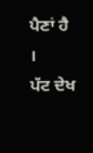ਪੈਣਾਂ ਹੈ ।
ਪੱਟ ਦੇਖ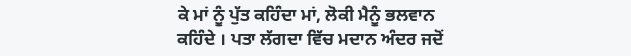ਕੇ ਮਾਂ ਨੂੰ ਪੁੱਤ ਕਹਿੰਦਾ ਮਾਂ, ਲੋਕੀ ਮੈਨੂੰ ਭਲਵਾਨ ਕਹਿੰਦੇ । ਪਤਾ ਲੱਗਦਾ ਵਿੱਚ ਮਦਾਨ ਅੰਦਰ ਜਦੋਂ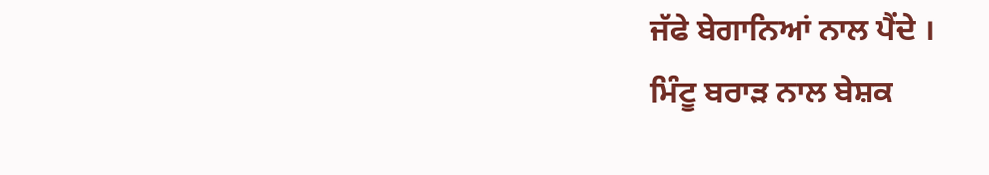ਜੱਫੇ ਬੇਗਾਨਿਆਂ ਨਾਲ ਪੈਂਦੇ ।
ਮਿੰਟੂ ਬਰਾੜ ਨਾਲ ਬੇਸ਼ਕ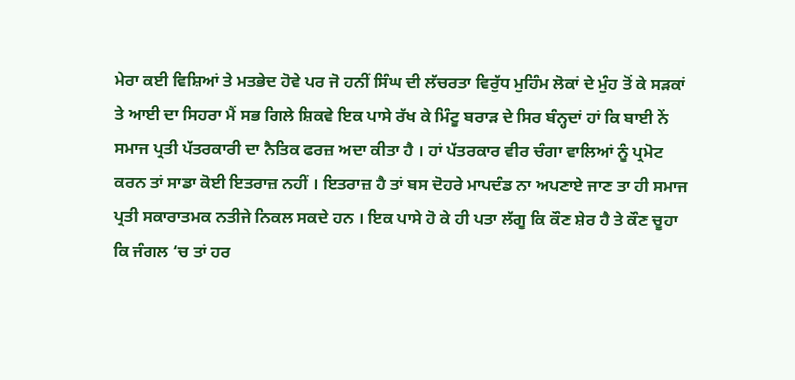ਮੇਰਾ ਕਈ ਵਿਸ਼ਿਆਂ ਤੇ ਮਤਭੇਦ ਹੋਵੇ ਪਰ ਜੋ ਹਨੀਂ ਸਿੰਘ ਦੀ ਲੱਚਰਤਾ ਵਿਰੁੱਧ ਮੁਹਿੰਮ ਲੋਕਾਂ ਦੇ ਮੁੰਹ ਤੋਂ ਕੇ ਸੜਕਾਂ ਤੇ ਆਈ ਦਾ ਸਿਹਰਾ ਮੈਂ ਸਭ ਗਿਲੇ ਸ਼ਿਕਵੇ ਇਕ ਪਾਸੇ ਰੱਖ ਕੇ ਮਿੰਟੂ ਬਰਾੜ ਦੇ ਸਿਰ ਬੰਨ੍ਹਦਾਂ ਹਾਂ ਕਿ ਬਾਈ ਨੇਂ ਸਮਾਜ ਪ੍ਰਤੀ ਪੱਤਰਕਾਰੀ ਦਾ ਨੈਤਿਕ ਫਰਜ਼ ਅਦਾ ਕੀਤਾ ਹੈ । ਹਾਂ ਪੱਤਰਕਾਰ ਵੀਰ ਚੰਗਾ ਵਾਲਿਆਂ ਨੂੰ ਪ੍ਰਮੋਟ ਕਰਨ ਤਾਂ ਸਾਡਾ ਕੋਈ ਇਤਰਾਜ਼ ਨਹੀਂ । ਇਤਰਾਜ਼ ਹੈ ਤਾਂ ਬਸ ਦੋਹਰੇ ਮਾਪਦੰਡ ਨਾ ਅਪਣਾਏ ਜਾਣ ਤਾ ਹੀ ਸਮਾਜ ਪ੍ਰਤੀ ਸਕਾਰਾਤਮਕ ਨਤੀਜੇ ਨਿਕਲ ਸਕਦੇ ਹਨ । ਇਕ ਪਾਸੇ ਹੋ ਕੇ ਹੀ ਪਤਾ ਲੱਗੂ ਕਿ ਕੌਣ ਸ਼ੇਰ ਹੈ ਤੇ ਕੌਣ ਚੂਹਾ ਕਿ ਜੰਗਲ ‘ਚ ਤਾਂ ਹਰ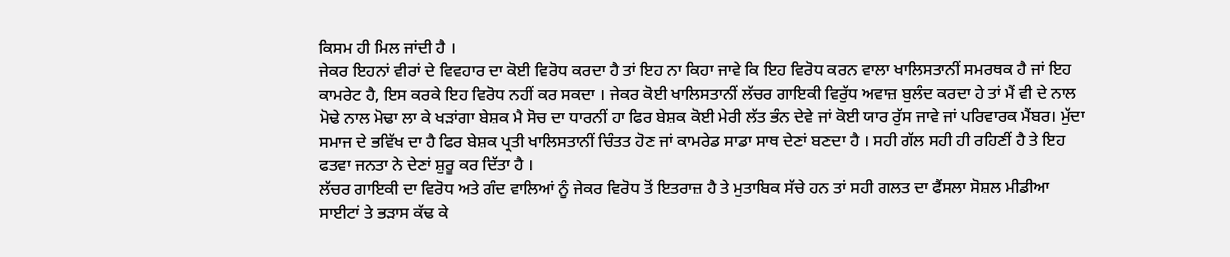ਕਿਸਮ ਹੀ ਮਿਲ ਜਾਂਦੀ ਹੈ ।
ਜੇਕਰ ਇਹਨਾਂ ਵੀਰਾਂ ਦੇ ਵਿਵਹਾਰ ਦਾ ਕੋਈ ਵਿਰੋਧ ਕਰਦਾ ਹੈ ਤਾਂ ਇਹ ਨਾ ਕਿਹਾ ਜਾਵੇ ਕਿ ਇਹ ਵਿਰੋਧ ਕਰਨ ਵਾਲਾ ਖਾਲਿਸਤਾਨੀਂ ਸਮਰਥਕ ਹੈ ਜਾਂ ਇਹ ਕਾਮਰੇਟ ਹੈ, ਇਸ ਕਰਕੇ ਇਹ ਵਿਰੋਧ ਨਹੀਂ ਕਰ ਸਕਦਾ । ਜੇਕਰ ਕੋਈ ਖਾਲਿਸਤਾਨੀਂ ਲੱਚਰ ਗਾਇਕੀ ਵਿਰੁੱਧ ਅਵਾਜ਼ ਬੁਲੰਦ ਕਰਦਾ ਹੇ ਤਾਂ ਮੈਂ ਵੀ ਦੇ ਨਾਲ ਮੋਢੇ ਨਾਲ ਮੋਢਾ ਲਾ ਕੇ ਖੜਾਂਗਾ ਬੇਸ਼ਕ ਮੈ ਸੋਚ ਦਾ ਧਾਰਨੀਂ ਹਾ ਫਿਰ ਬੇਸ਼ਕ ਕੋਈ ਮੇਰੀ ਲੱਤ ਭੰਨ ਦੇਵੇ ਜਾਂ ਕੋਈ ਯਾਰ ਰੁੱਸ ਜਾਵੇ ਜਾਂ ਪਰਿਵਾਰਕ ਮੈਂਬਰ। ਮੁੱਦਾ ਸਮਾਜ ਦੇ ਭਵਿੱਖ ਦਾ ਹੈ ਫਿਰ ਬੇਸ਼ਕ ਪ੍ਰਤੀ ਖਾਲਿਸਤਾਨੀਂ ਚਿੰਤਤ ਹੋਣ ਜਾਂ ਕਾਮਰੇਡ ਸਾਡਾ ਸਾਥ ਦੇਣਾਂ ਬਣਦਾ ਹੈ । ਸਹੀ ਗੱਲ ਸਹੀ ਹੀ ਰਹਿਣੀਂ ਹੈ ਤੇ ਇਹ ਫਤਵਾ ਜਨਤਾ ਨੇ ਦੇਣਾਂ ਸ਼ੁਰੂ ਕਰ ਦਿੱਤਾ ਹੈ ।
ਲੱਚਰ ਗਾਇਕੀ ਦਾ ਵਿਰੋਧ ਅਤੇ ਗੰਦ ਵਾਲਿਆਂ ਨੂੰ ਜੇਕਰ ਵਿਰੋਧ ਤੋਂ ਇਤਰਾਜ਼ ਹੈ ਤੇ ਮੁਤਾਬਿਕ ਸੱਚੇ ਹਨ ਤਾਂ ਸਹੀ ਗਲਤ ਦਾ ਫੈਂਸਲਾ ਸੋਸ਼ਲ ਮੀਡੀਆ ਸਾਈਟਾਂ ਤੇ ਭੜਾਸ ਕੱਢ ਕੇ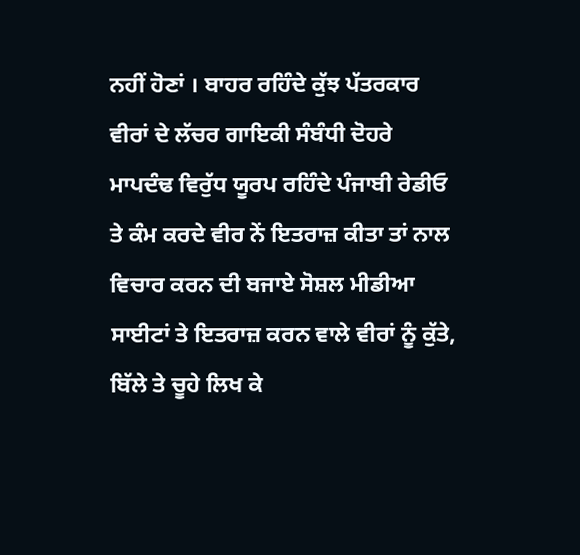ਨਹੀਂ ਹੋਣਾਂ । ਬਾਹਰ ਰਹਿੰਦੇ ਕੁੱਝ ਪੱਤਰਕਾਰ ਵੀਰਾਂ ਦੇ ਲੱਚਰ ਗਾਇਕੀ ਸੰਬੰਧੀ ਦੋਹਰੇ ਮਾਪਦੰਢ ਵਿਰੁੱਧ ਯੂਰਪ ਰਹਿੰਦੇ ਪੰਜਾਬੀ ਰੇਡੀਓ ਤੇ ਕੰਮ ਕਰਦੇ ਵੀਰ ਨੇਂ ਇਤਰਾਜ਼ ਕੀਤਾ ਤਾਂ ਨਾਲ ਵਿਚਾਰ ਕਰਨ ਦੀ ਬਜਾਏ ਸੋਸ਼ਲ ਮੀਡੀਆ ਸਾਈਟਾਂ ਤੇ ਇਤਰਾਜ਼ ਕਰਨ ਵਾਲੇ ਵੀਰਾਂ ਨੂੰ ਕੁੱਤੇ, ਬਿੱਲੇ ਤੇ ਚੂਹੇ ਲਿਖ ਕੇ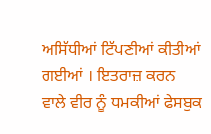ਅਸਿੱਧੀਆਂ ਟਿੱਪਣੀਆਂ ਕੀਤੀਆਂ ਗਈਆਂ । ਇਤਰਾਜ਼ ਕਰਨ ਵਾਲੇ ਵੀਰ ਨੂੰ ਧਮਕੀਆਂ ਫੇਸਬੁਕ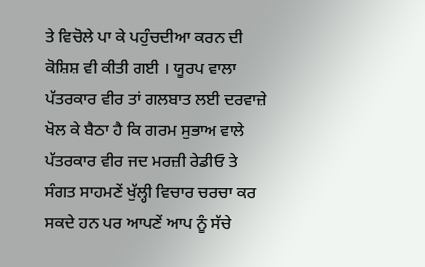ਤੇ ਵਿਚੋਲੇ ਪਾ ਕੇ ਪਹੁੰਚਦੀਆ ਕਰਨ ਦੀ ਕੋਸ਼ਿਸ਼ ਵੀ ਕੀਤੀ ਗਈ । ਯੂਰਪ ਵਾਲਾ ਪੱਤਰਕਾਰ ਵੀਰ ਤਾਂ ਗਲਬਾਤ ਲਈ ਦਰਵਾਜ਼ੇ ਖੋਲ ਕੇ ਬੈਠਾ ਹੈ ਕਿ ਗਰਮ ਸੁਭਾਅ ਵਾਲੇ ਪੱਤਰਕਾਰ ਵੀਰ ਜਦ ਮਰਜ਼ੀ ਰੇਡੀਓ ਤੇ ਸੰਗਤ ਸਾਹਮਣੇਂ ਖੁੱਲ੍ਹੀ ਵਿਚਾਰ ਚਰਚਾ ਕਰ ਸਕਦੇ ਹਨ ਪਰ ਆਪਣੇਂ ਆਪ ਨੂੰ ਸੱਚੇ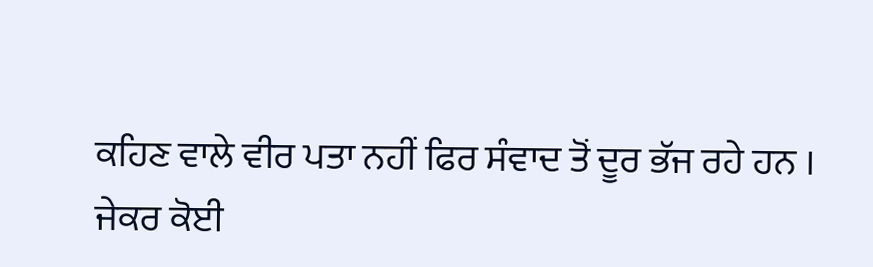ਕਹਿਣ ਵਾਲੇ ਵੀਰ ਪਤਾ ਨਹੀਂ ਫਿਰ ਸੰਵਾਦ ਤੋਂ ਦੂਰ ਭੱਜ ਰਹੇ ਹਨ ।
ਜੇਕਰ ਕੋਈ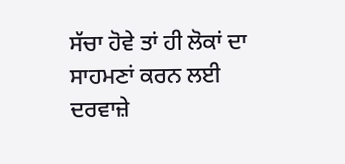ਸੱਚਾ ਹੋਵੇ ਤਾਂ ਹੀ ਲੋਕਾਂ ਦਾ ਸਾਹਮਣਾਂ ਕਰਨ ਲਈ ਦਰਵਾਜ਼ੇ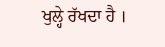ਖੁਲ੍ਹੇ ਰੱਖਦਾ ਹੈ ।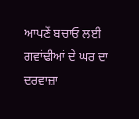ਆਪਣੇਂ ਬਚਾਓ ਲਈ ਗਵਾਂਢੀਆਂ ਦੇ ਘਰ ਦਾ ਦਰਵਾਜ਼ਾ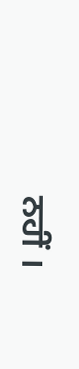ਨਹੀਂ ।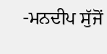-ਮਨਦੀਪ ਸੁੱਜੋਂ